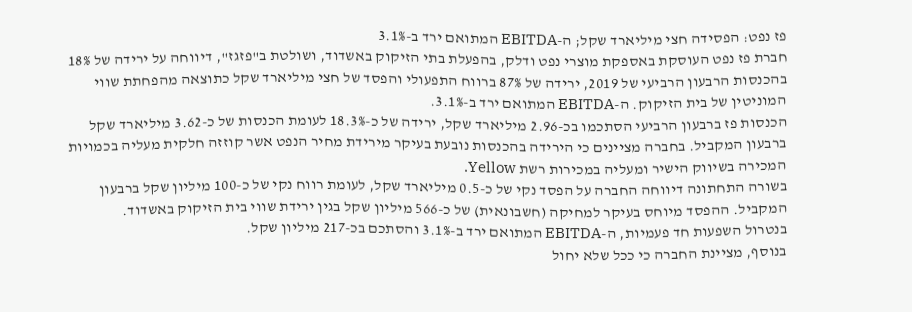פז נפט: הפסידה חצי מיליארד שקל; ה-EBITDA המתואם ירד ב-3.1%
חברת פז נפט העוסקת באספקת מוצרי נפט ודלק, בהפעלת בתי הזיקוק באשדוד, ושולטת ב"פזגז", דיווחה על ירידה של 18% בהכנסות הרבעון הרביעי של 2019, ירידה של 87% ברווח התפעולי והפסד של חצי מיליארד שקל כתוצאה מהפחתת שווי המוניטין של בית הזיקוק. ה-EBITDA המתואם ירד ב-3.1%.
הכנסות פז ברבעון הרביעי הסתכמו בכ-2.96 מיליארד שקל, ירידה של כ-18.3% לעומת הכנסות של כ-3.62 מיליארד שקל ברבעון המקביל. בחברה מציינים כי הירידה בהכנסות נובעת בעיקר מירידת מחיר הנפט אשר קוזזה חלקית מעליה בכמויות המכירה בשיווק הישיר ומעליה במכירות רשת Yellow.
בשורה התחתונה דיווחה החברה על הפסד נקי של כ-0.5 מיליארד שקל, לעומת רווח נקי של כ-100 מיליון שקל ברבעון המקביל. ההפסד מיוחס בעיקר למחיקה (חשבונאית) של כ-566 מיליון שקל בגין ירידת שווי בית הזיקוק באשדוד.
בנטרול השפעות חד פעמיות, ה-EBITDA המתואם ירד ב-3.1% והסתכם בכ-217 מיליון שקל.
בנוסף, מציינת החברה כי ככל שלא יחול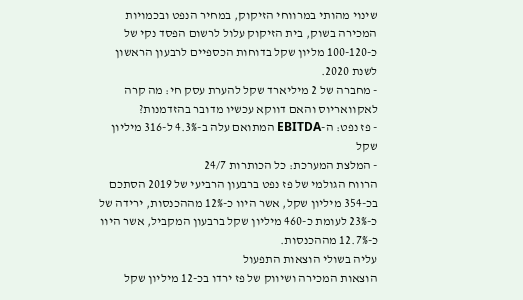שינוי מהותי במרווחי הזיקוק, במחיר הנפט ובכמויות המכירה בשוק, בית הזיקוק עלול לרשום הפסד נקי של כ-100-120 מליון שקל בדוחות הכספיים לרבעון הראשון לשנת 2020.
- מחברה של 2 מיליארד שקל להערת עסק חי: מה קרה לאקוואריוס והאם דווקא עכשיו מדובר בהזדמנות?
- פז נפט: ה-EBITDA המתואם עלה ב-4.3% ל-316 מיליון שקל
- המלצת המערכת: כל הכותרות 24/7
הרווח הגולמי של פז נפט ברבעון הרביעי של 2019 הסתכם בכ-354 מיליון שקל, אשר היוו כ-12% מההכנסות, ירידה של כ-23% לעומת כ-460 מיליון שקל ברבעון המקביל, אשר היוו כ-12.7% מההכנסות.
עליה בשולי הוצאות התפעול
הוצאות המכירה ושיווק של פז ירדו בכ-12 מיליון שקל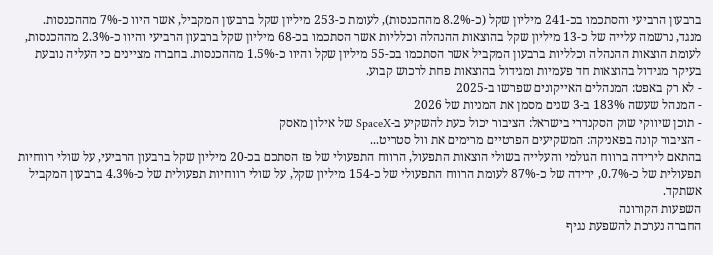ברבעון הרביעי והסתכמו בכ-241 מיליון שקל (כ-8.2% מההכנסות), לעומת כ-253 מיליון שקל ברבעון המקביל, אשר היוו כ-7% מההכנסות.
מנגד, נרשמה עלייה של כ-13 מיליון שקל בהוצאות ההנהלה וכלליות אשר הסתכמו בכ-68 מיליון שקל ברבעון הרביעי והיוו כ-2.3% מההכנסות, לעומת הוצאות ההנהלה וכלליות ברבעון המקביל אשר הסתכמו בכ-55 מיליון שקל והיוו כ-1.5% מההכנסות. בחברה מציינים כי העליה נובעת בעיקר מגידול בהוצאות חד פעמיות ומגידול בהוצאות פחת לרכוש קבוע.
- לא רק באפט: המנהלים האייקונים שפרשו ב-2025
- המנהל שעשה 183% ב-3 שנים מסמן את המניות של 2026
- תוכן שיווקי שוק הסקנדרי בישראל: הציבור יכול כעת להשקיע ב-SpaceX של אילון מאסק
- הציבור קונה בפאניקה: המשקיעים הפרטיים מרימים את וול סטריט...
בהתאם לירידה ברווח הגולמי והעלייה בשולי הוצאות התפעול, הרווח התפעולי של פז הסתכם בכ-20 מיליון שקל ברבעון הרביעי, על שולי רווחיות תפעולית של כ-0.7%, ירידה של כ-87% לעומת הרווח התפעולי של כ-154 מיליון שקל, על שולי רווחיות תפעולית של כ-4.3% ברבעון המקביל אשתקד.
השפעות הקורונה
החברה נערכת להשפעת נגיף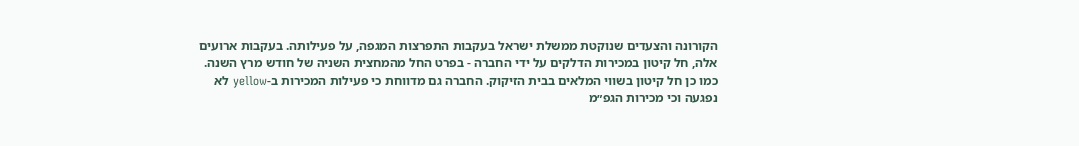הקורונה והצעדים שנוקטת ממשלת ישראל בעקבות התפרצות המגפה, על פעילותה. בעקבות ארועים אלה, חל קיטון במכירות הדלקים על ידי החברה - בפרט החל מהמחצית השניה של חודש מרץ השנה. כמו כן חל קיטון בשווי המלאים בבית הזיקוק. החברה גם מדווחת כי פעילות המכירות ב-yellow לא נפגעה וכי מכירות הגפ״מ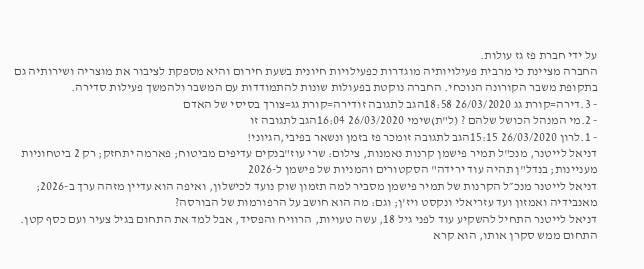על ידי חברת פז גז עולות.
החברה מציינת כי מרבית פעילויותיה מוגדרות כפעילויות חיונית בשעת חירום והיא מספקת לציבור את מוצריה ושירותיה גם בתקופת משבר הקורונה הנוכחי. החברה נוקטת בפעולות שונות להתמודדות עם המשבר ולהמשך פעילות סדירה.
- 3.דירה=קורת גג 26/03/2020 18:58הגב לתגובה זודירה=קורת גג=צורך בסיסי של האדם
- 2.מי המנהל הכושל שלהם ? (ל"ת)שימי 26/03/2020 16:04הגב לתגובה זו
- 1.לרון 26/03/2020 15:15הגב לתגובה זומכר פז בזמן ונשאר בפיבי,הגיוני!
דניאל לייטנר, מנכ"ל תמיר פישמן קרנות נאמנות, צילום: שרי עוז"בנקים עדיפים מביטוח; פארמה יתחזק; רק 2 ביטחוניות מעניינות; בנדל"ן תהיה עוד ירידה" הסקטורים והמניות של פישמן ל-2026
דניאל לייטנר מנכ״ל הקרנות של תמיר פישמן מסביר למה תזמון שוק נועד לכישלון, ואיפה הוא עדיין מזהה ערך ב-2026; מאנבידיה ואמזון ועד עזריאלי ונקסט ויז'ן; וגם: מה הוא חושב על הרפורמות של הבורסה?
דניאל לייטנר התחיל להשקיע עוד לפני גיל 18, עשה טעויות, הרוויח והפסיד, אבל למד את התחום בגיל צעיר ועם כסף קטן. התחום ממש סקרן אותו, הוא קרא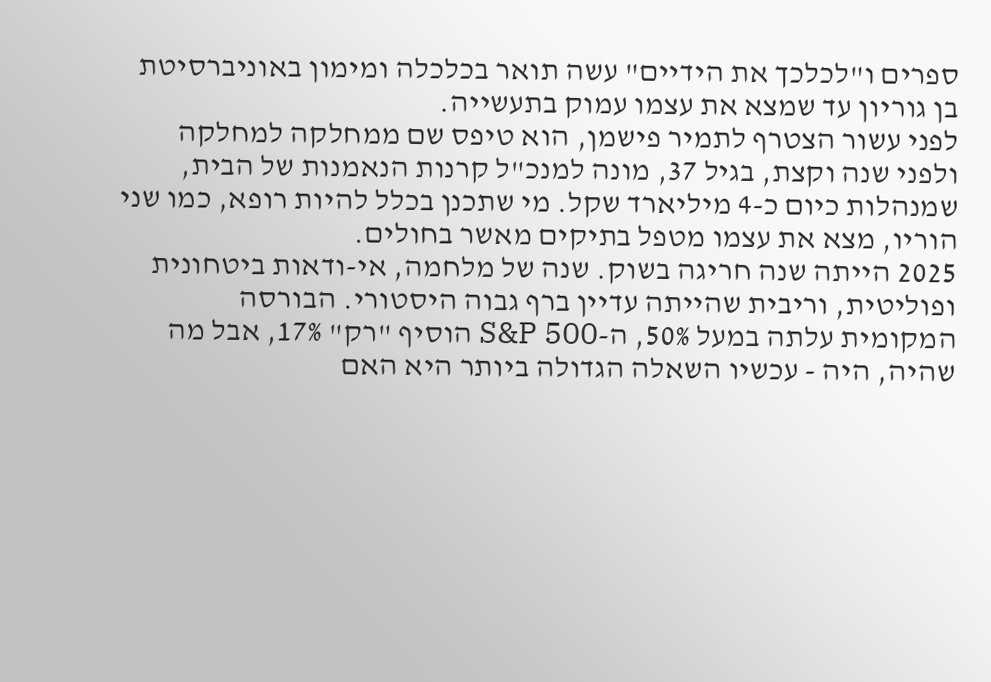ספרים ו"לכלכך את הידיים" עשה תואר בכלכלה ומימון באוניברסיטת בן גוריון עד שמצא את עצמו עמוק בתעשייה.
לפני עשור הצטרף לתמיר פישמן, הוא טיפס שם ממחלקה למחלקה ולפני שנה וקצת, בגיל 37, מונה למנכ"ל קרנות הנאמנות של הבית, שמנהלות כיום כ-4 מיליארד שקל. מי שתכנן בכלל להיות רופא, כמו שני הוריו, מצא את עצמו מטפל בתיקים מאשר בחולים.
2025 הייתה שנה חריגה בשוק. שנה של מלחמה, אי-ודאות ביטחונית ופוליטית, וריבית שהייתה עדיין ברף גבוה היסטורי. הבורסה המקומית עלתה במעל 50%, ה-S&P 500 הוסיף "רק" 17%, אבל מה שהיה, היה - עכשיו השאלה הגדולה ביותר היא האם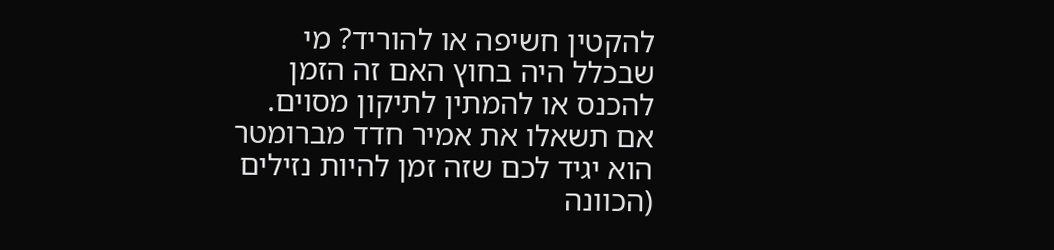להקטין חשיפה או להוריד? מי שבכלל היה בחוץ האם זה הזמן להכנס או להמתין לתיקון מסוים. אם תשאלו את אמיר חדד מברומטר הוא יגיד לכם שזה זמן להיות נזילים (הכוונה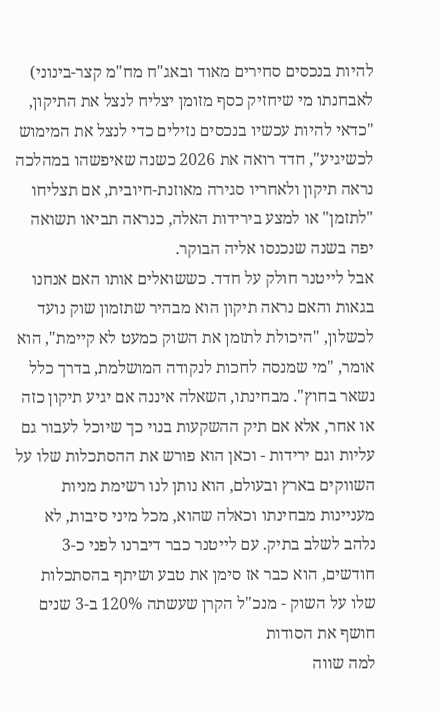להיות בנכסים סחירים מאוד ובאג"ח מח"מ קצר-בינוני) לאבחנתו מי שיחזיק כסף מזומן יצליח לנצל את התיקון, "כדאי להיות עכשיו בנכסים נזילים כדי לנצל את המימוש לכשיגיע", חדד רואה את 2026 כשנה שאיפשהו במהלכה נראה תיקון ולאחריו סגירה מאוזנת-חיובית, אם תצליחו "לתזמן" או למצע בירידות האלה, כנראה תביאו תשואה יפה בשנה שנכנסו אליה הבוקר.
אבל לייטנר חולק על חדד. כששואלים אותו האם אנחנו בגאות והאם נראה תיקון הוא מבהיר שתזמון שוק נועד לכשלון, "היכולת לתזמן את השוק כמעט לא קיימת", הוא אומר, "מי שמנסה לחכות לנקודה המושלמת, בדרך כלל נשאר בחוץ". מבחינתו, השאלה איננה אם יגיע תיקון כזה או אחר, אלא אם תיק ההשקעות בנוי כך שיוכל לעבור גם עליות וגם ירידות - וכאן הוא פורש את ההסתכלות שלו על השווקים בארץ ובעולם, הוא נותן לנו רשימת מניות מעניינות מבחינתו וכאלה שהוא, מכל מיני סיבות, לא נלהב לשלב בתיק. עם לייטנר כבר דיברנו לפני כ-3 חודשים, הוא כבר אז סימן את טבע ושיתף בהסתכלות שלו על השוק - מנכ"ל הקרן שעשתה 120% ב-3 שנים חושף את הסודות
למה שווה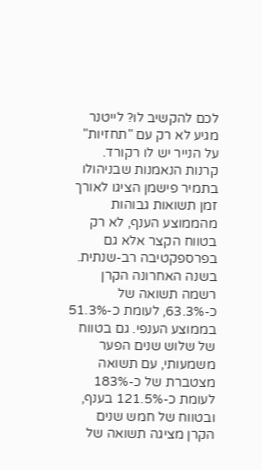לכם להקשיב לו? לייטנר מגיע לא רק עם "תחזיות" על הנייר יש לו רקורד. קרנות הנאמנות שבניהולו בתמיר פישמן הציגו לאורך זמן תשואות גבוהות מהממוצע הענף, לא רק בטווח הקצר אלא גם בפרספקטיבה רב-שנתית. בשנה האחרונה הקרן רשמה תשואה של כ-63.3%, לעומת כ-51.3% בממוצע הענפי. גם בטווח של שלוש שנים הפער משמעותי, עם תשואה מצטברת של כ-183% לעומת כ-121.5% בענף, ובטווח של חמש שנים הקרן מציגה תשואה של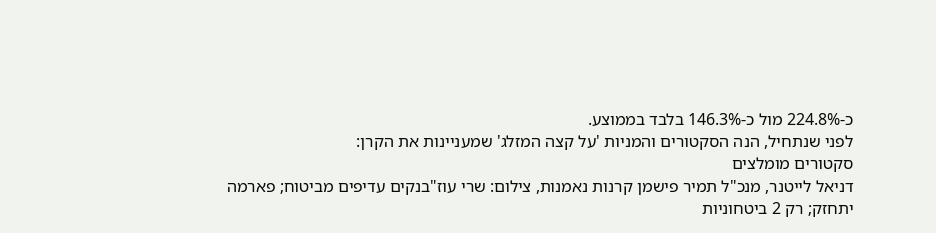כ-224.8% מול כ-146.3% בלבד בממוצע.
לפני שנתחיל, הנה הסקטורים והמניות 'על קצה המזלג' שמעניינות את הקרן:
סקטורים מומלצים
דניאל לייטנר, מנכ"ל תמיר פישמן קרנות נאמנות, צילום: שרי עוז"בנקים עדיפים מביטוח; פארמה יתחזק; רק 2 ביטחוניות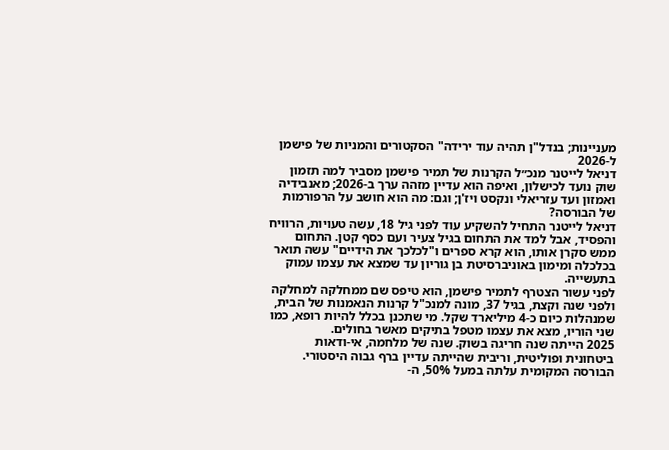מעניינות; בנדל"ן תהיה עוד ירידה" הסקטורים והמניות של פישמן ל-2026
דניאל לייטנר מנכ״ל הקרנות של תמיר פישמן מסביר למה תזמון שוק נועד לכישלון, ואיפה הוא עדיין מזהה ערך ב-2026; מאנבידיה ואמזון ועד עזריאלי ונקסט ויז'ן; וגם: מה הוא חושב על הרפורמות של הבורסה?
דניאל לייטנר התחיל להשקיע עוד לפני גיל 18, עשה טעויות, הרוויח והפסיד, אבל למד את התחום בגיל צעיר ועם כסף קטן. התחום ממש סקרן אותו, הוא קרא ספרים ו"לכלכך את הידיים" עשה תואר בכלכלה ומימון באוניברסיטת בן גוריון עד שמצא את עצמו עמוק בתעשייה.
לפני עשור הצטרף לתמיר פישמן, הוא טיפס שם ממחלקה למחלקה ולפני שנה וקצת, בגיל 37, מונה למנכ"ל קרנות הנאמנות של הבית, שמנהלות כיום כ-4 מיליארד שקל. מי שתכנן בכלל להיות רופא, כמו שני הוריו, מצא את עצמו מטפל בתיקים מאשר בחולים.
2025 הייתה שנה חריגה בשוק. שנה של מלחמה, אי-ודאות ביטחונית ופוליטית, וריבית שהייתה עדיין ברף גבוה היסטורי. הבורסה המקומית עלתה במעל 50%, ה-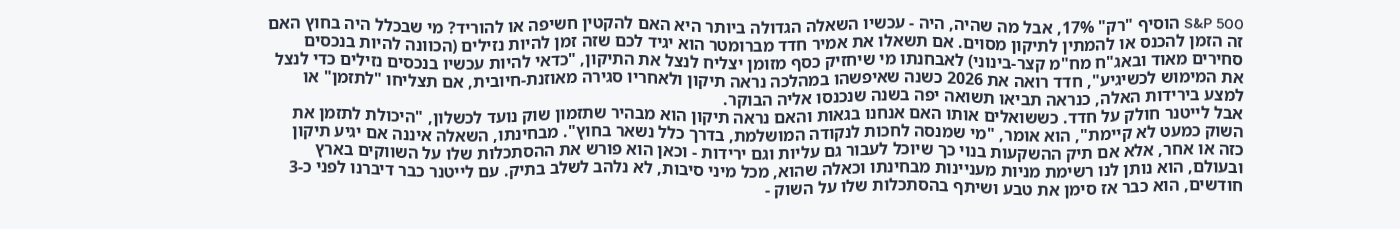S&P 500 הוסיף "רק" 17%, אבל מה שהיה, היה - עכשיו השאלה הגדולה ביותר היא האם להקטין חשיפה או להוריד? מי שבכלל היה בחוץ האם זה הזמן להכנס או להמתין לתיקון מסוים. אם תשאלו את אמיר חדד מברומטר הוא יגיד לכם שזה זמן להיות נזילים (הכוונה להיות בנכסים סחירים מאוד ובאג"ח מח"מ קצר-בינוני) לאבחנתו מי שיחזיק כסף מזומן יצליח לנצל את התיקון, "כדאי להיות עכשיו בנכסים נזילים כדי לנצל את המימוש לכשיגיע", חדד רואה את 2026 כשנה שאיפשהו במהלכה נראה תיקון ולאחריו סגירה מאוזנת-חיובית, אם תצליחו "לתזמן" או למצע בירידות האלה, כנראה תביאו תשואה יפה בשנה שנכנסו אליה הבוקר.
אבל לייטנר חולק על חדד. כששואלים אותו האם אנחנו בגאות והאם נראה תיקון הוא מבהיר שתזמון שוק נועד לכשלון, "היכולת לתזמן את השוק כמעט לא קיימת", הוא אומר, "מי שמנסה לחכות לנקודה המושלמת, בדרך כלל נשאר בחוץ". מבחינתו, השאלה איננה אם יגיע תיקון כזה או אחר, אלא אם תיק ההשקעות בנוי כך שיוכל לעבור גם עליות וגם ירידות - וכאן הוא פורש את ההסתכלות שלו על השווקים בארץ ובעולם, הוא נותן לנו רשימת מניות מעניינות מבחינתו וכאלה שהוא, מכל מיני סיבות, לא נלהב לשלב בתיק. עם לייטנר כבר דיברנו לפני כ-3 חודשים, הוא כבר אז סימן את טבע ושיתף בהסתכלות שלו על השוק -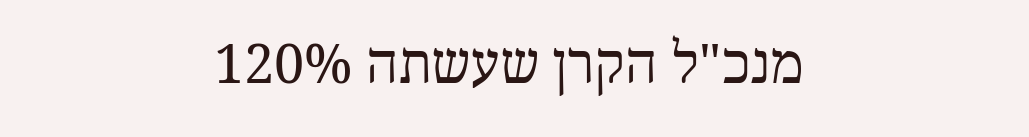מנכ"ל הקרן שעשתה 120%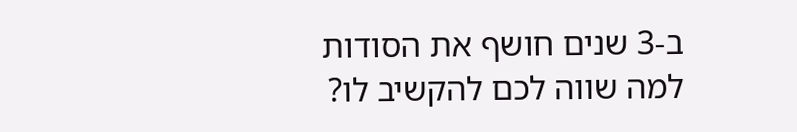ב-3 שנים חושף את הסודות
למה שווה לכם להקשיב לו?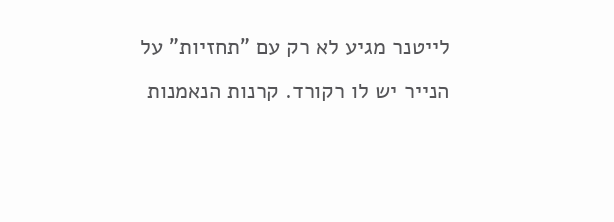לייטנר מגיע לא רק עם "תחזיות" על הנייר יש לו רקורד. קרנות הנאמנות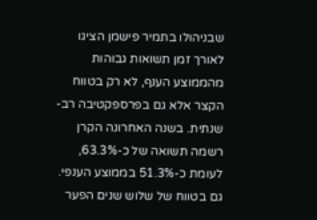שבניהולו בתמיר פישמן הציגו לאורך זמן תשואות גבוהות מהממוצע הענף, לא רק בטווח הקצר אלא גם בפרספקטיבה רב-שנתית. בשנה האחרונה הקרן רשמה תשואה של כ-63.3%, לעומת כ-51.3% בממוצע הענפי. גם בטווח של שלוש שנים הפער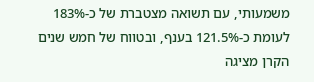משמעותי, עם תשואה מצטברת של כ-183% לעומת כ-121.5% בענף, ובטווח של חמש שנים הקרן מציגה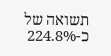תשואה של כ-224.8%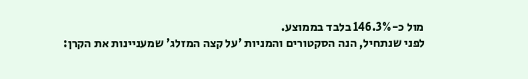מול כ-146.3% בלבד בממוצע.
לפני שנתחיל, הנה הסקטורים והמניות 'על קצה המזלג' שמעניינות את הקרן: